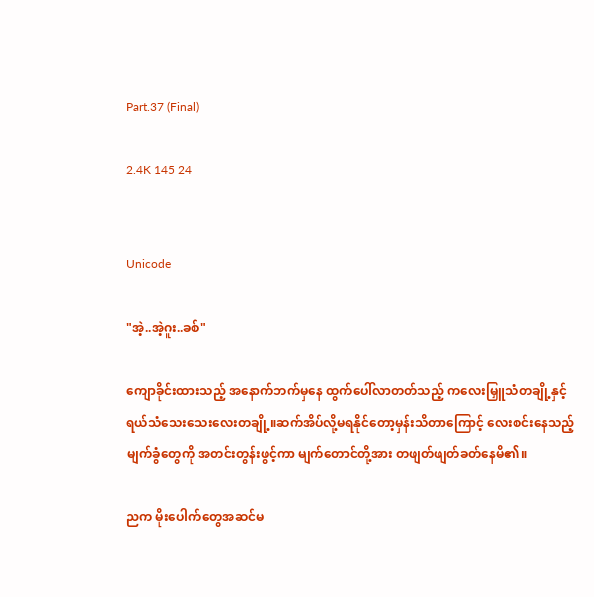Part.37 (Final)

2.4K 145 24


Unicode

"အဲ့..အဲ့ဂူး..ခစ်"

ကျောခိုင်းထားသည့် အနောက်ဘက်မှနေ ထွက်ပေါ်လာတတ်သည့် ကလေးမြှူသံတချို့နှင့် ရယ်သံသေးသေးလေးတချို့။ဆက်အိပ်လို့မရနိုင်တော့မှန်းသိတာကြောင့် လေးစင်းနေသည့် မျက်ခွံတွေကို အတင်းတွန်းဖွင့်ကာ မျက်တောင်တို့အား တဖျတ်ဖျတ်ခတ်နေမိ၏။

ညက မိုးပေါက်တွေအဆင်မ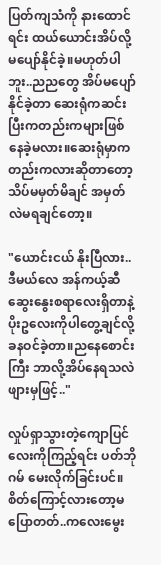ပြတ်ကျသံကို နားထောင်ရင်း ထယ်ယောင်းအိပ်လို့မပျော်နိုင်ခဲ့။မဟုတ်ပါဘူး..ညညတွေ အိပ်မပျော်နိုင်ခဲ့တာ ဆေးရုံကဆင်းပြီးကတည်းကများဖြစ်နေခဲ့မလား။ဆေးရုံမှာကတည်းကလားဆိုတာတော့ သိပ်မမှတ်မိချင် အမှတ်လဲမရချင်တော့။

"ယောင်းငယ် နိုးပြီလား..ဒီမယ်လေ အန်ကယ့်ဆီဆွေးနွေးစရာလေးရှိတာနဲ့ ပိုးဥလေးကိုပါတွေ့ချင်လို့ခနဝင်ခဲ့တာ။ညနေစောင်းကြီး ဘာလို့အိပ်နေရသလဲ ဖျားမှဖြင့်.."

လှုပ်ရှာသွားတဲ့ကျောပြင်လေးကိုကြည့်ရင်း ပတ်ဘိုဂမ် မေးလိုက်ခြင်းပင်။စိတ်ကြောင့်လားတော့မပြောတတ်..ကလေးမွေး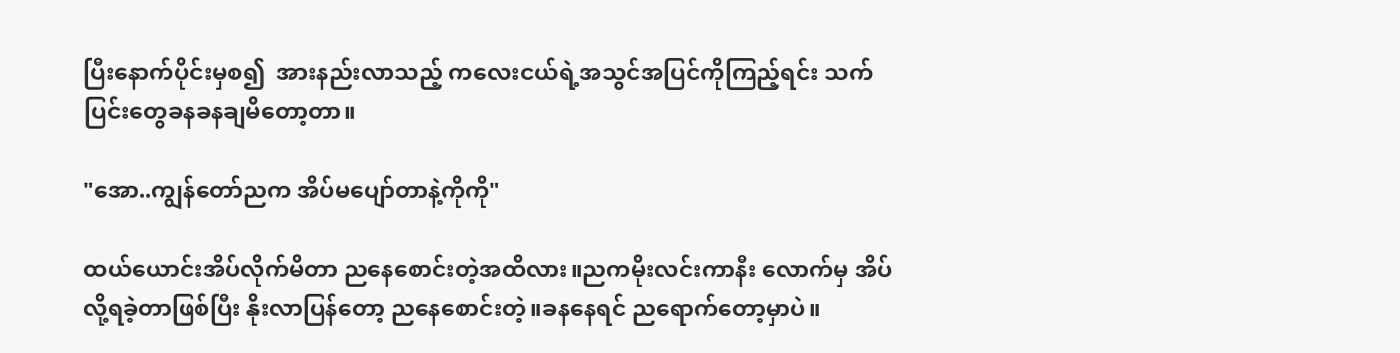ပြီးနောက်ပိုင်းမှစ၍  အားနည်းလာသည့် ကလေးငယ်ရဲ့အသွင်အပြင်ကိုကြည့်ရင်း သက်ပြင်းတွေခနခနချမိတော့တာ။

"အော..ကျွန်တော်ညက အိပ်မပျော်တာနဲ့ကိုကို"

ထယ်ယောင်းအိပ်လိုက်မိတာ ညနေစောင်းတဲ့အထိလား။ညကမိုးလင်းကာနီး လောက်မှ အိပ်လို့ရခဲ့တာဖြစ်ပြီး နိုးလာပြန်တော့ ညနေစောင်းတဲ့။ခနနေရင် ညရောက်တော့မှာပဲ။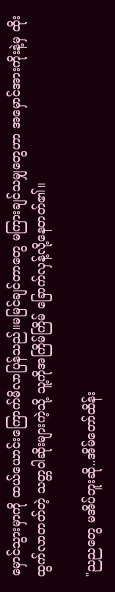မှောင်သွားမှာကို ထယ်ယောင်းကြောက်မိလာပြန်သည်။မမြင်ချင်တာတွေ မကြားချင်သမျှတွေဟာ အမှောင်အားကိုးနဲ့မှ ထိုးထွက်လာတတ်တဲ့ သတ္တဝါဆိုးများကဲ့သို့ သူ့ကိုအကြိမ်ကြိမ် ခြောက်လှန့်လို့နေတတ်၏။

"ညညတွေ မအိပ်ဘူးဆို..အိမ်တော်ထိန်း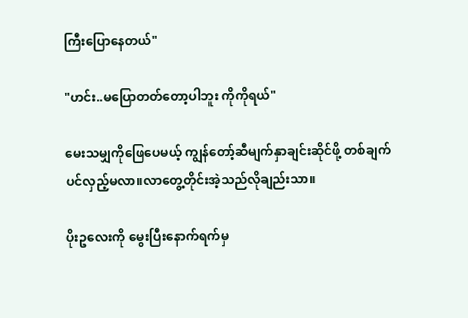ကြီးပြောနေတယ်"

"ဟင်း..မပြောတတ်တော့ပါဘူး ကိုကိုရယ်"

မေးသမျှကိုဖြေပေမယ့် ကျွန်တော့်ဆီမျက်နှာချင်းဆိုင်ဖို့ တစ်ချက်ပင်လှည့်မလာ။လာတွေ့တိုင်းအဲ့သည်လိုချည်းသာ။

ပိုးဥလေးကို မွေးပြီးနောက်ရက်မှ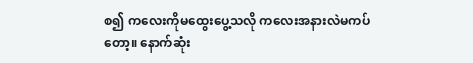စ၍ ကလေးကိုမထွေးပွေ့သလို ကလေးအနားလဲမကပ်တော့။ နောက်ဆုံး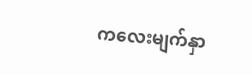ကလေးမျက်နှာ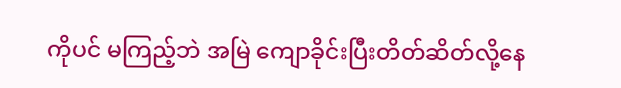ကိုပင် မကြည့်ဘဲ အမြဲ ကျောခိုင်းပြီးတိတ်ဆိတ်လို့နေ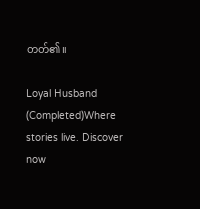တတ်၏။

Loyal Husband (Completed)Where stories live. Discover now